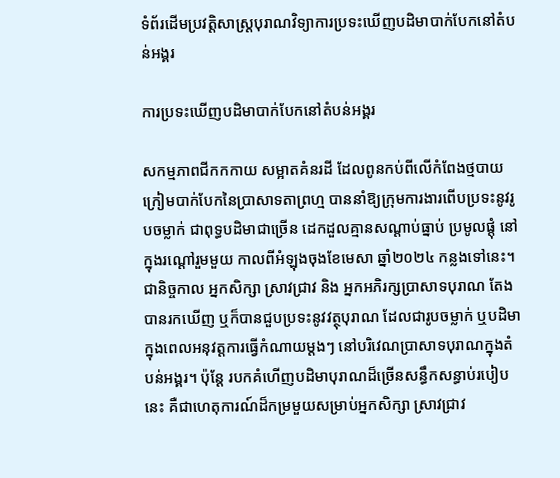ទំព័រដើមប្រវត្តិសាស្ត្របុរាណវិទ្យាការប្រទះឃើញបដិមាបាក់បែកនៅតំបន់អង្គរ

ការប្រទះឃើញបដិមាបាក់បែកនៅតំបន់អង្គរ

សកម្មភាពជីកកកាយ សម្អាតគំនរដី ដែលពូនកប់ពីលើកំពែងថ្មបាយក្រៀមបាក់បែកនៃប្រាសាទតាព្រហ្ម បាននាំឱ្យក្រុមការងារពើបប្រទះនូវរូបចម្លាក់ ជាពុទ្ធបដិមាជាច្រើន ដេកដួលគ្មានសណ្តាប់ធ្នាប់ ប្រមូលផ្តុំ នៅក្នុងរណ្តៅរួមមួយ កាលពីអំឡុងចុងខែមេសា ឆ្នាំ២០២៤ កន្លងទៅនេះ។ ជានិច្ចកាល អ្នកសិក្សា ស្រាវជ្រាវ និង អ្នកអភិរក្សប្រាសាទបុរាណ តែងបានរកឃើញ ឬក៏បានជួបប្រទះនូវវត្ថុបុរាណ ដែលជារូបចម្លាក់ ឬបដិមា ក្នុងពេលអនុវត្តការធ្វើកំណាយម្តងៗ នៅបរិវេណប្រាសាទបុរាណក្នុងតំបន់អង្គរ។ ប៉ុន្តែ របកគំហើញបដិមាបុរាណដ៏ច្រើនសន្ធឹកសន្ធាប់របៀបនេះ គឺជាហេតុការណ៍ដ៏កម្រមួយសម្រាប់អ្នកសិក្សា ស្រាវជ្រាវ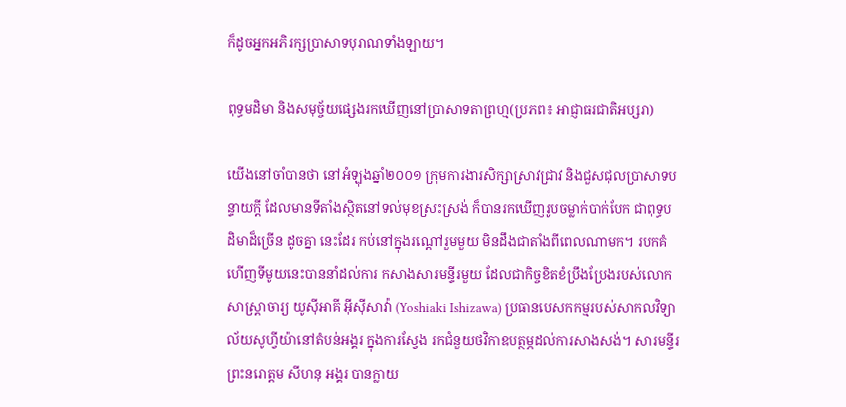ក៏ដូចអ្នកអភិរក្សប្រាសាទបុរាណទាំងឡាយ។

ពុទ្ធមដិមា និងសមុច្ច័យផ្សេងរកឃើញនៅប្រាសាទតាព្រហ្ម(ប្រភព៖ អាជ្ញាធរជាតិអប្សរា)

យើងនៅចាំបានថា នៅអំឡុងឆ្នាំ២០០១ ក្រុមការងារសិក្សាស្រាវជ្រាវ និងជួសជុលប្រាសាទបន្ទាយក្តី ដែលមានទីតាំងស្ថិតនៅទល់មុខស្រះស្រង់ ក៏បានរកឃើញរូបចម្លាក់បាក់បែក ជាពុទ្ធបដិមាដ៏ច្រើន ដូចគ្នា នេះដែរ កប់នៅក្នុងរណ្តៅរួមមួយ មិនដឹងជាតាំងពីពេលណាមក។ របកគំហើញទីមូយនេះបាននាំដល់ការ កសាងសារមន្ទីរមួយ ដែលជាកិច្ចខិតខំប្រឹងប្រែងរបស់លោកសាស្ត្រាចារ្យ យូស៊ីអាគី អ៊ីស៊ីសាវ៉ា (Yoshiaki Ishizawa) ប្រធានបេសកកម្មរបស់សាកលវិទ្យាល័យសូហ្វីយ៉ានៅតំបន់អង្គរ ក្នុងការស្វែង រកជំនួយថវិកាឧបត្ថម្ភដល់ការសាងសង់។ សារមន្ទីរ ព្រះនរោត្តម សីហនុ អង្គរ បានក្លាយ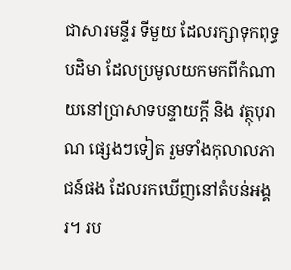ជាសារមន្ទីរ ទីមួយ ដែលរក្សាទុកពុទ្ធបដិមា ដែលប្រមូលយកមកពីកំណាយនៅប្រាសាទបន្ទាយក្តី និង វត្ថុបុរាណ ផ្សេងៗទៀត រួមទាំងកុលាលភាជន៍ផង ដែលរកឃើញនៅតំបន់អង្គរ។ រប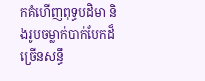កគំហើញពុទ្ធបដិមា និងរូបចម្លាក់បាក់បែកដ៏ច្រើនសន្ធឹ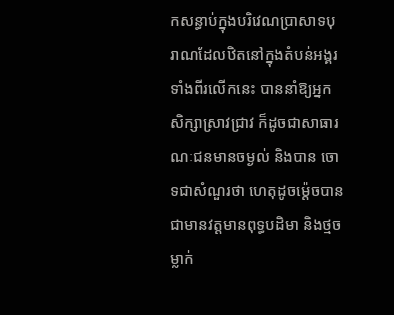កសន្ធាប់ក្នុងបរិវេណប្រាសាទបុរាណដែលឋិតនៅក្នុងតំបន់អង្គរទាំងពីរលើកនេះ បាននាំឱ្យអ្នកសិក្សាស្រាវជ្រាវ ក៏ដូចជាសាធារណៈជនមានចម្ងល់ និងបាន ចោទជាសំណួរថា ហេតុដូចម៉្តេចបានជាមានវត្តមានពុទ្ធបដិមា និងថ្មចម្លាក់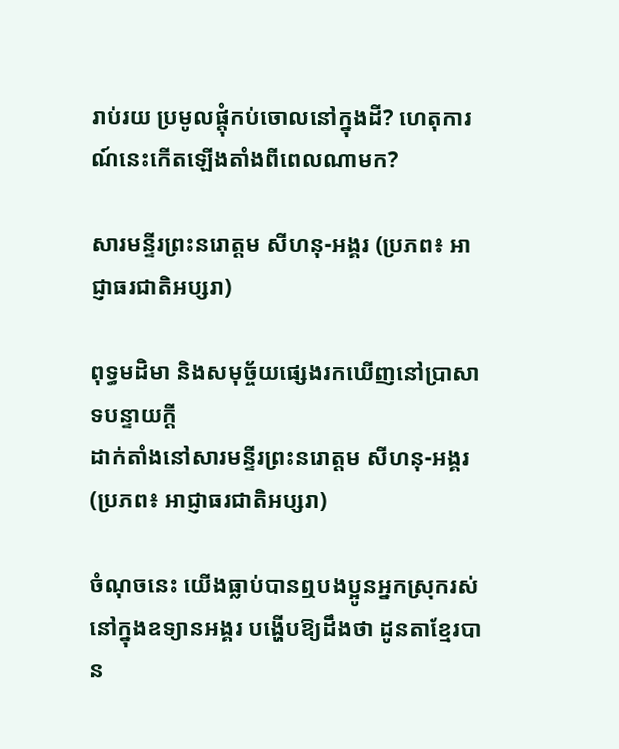រាប់រយ ប្រមូលផ្តុំកប់ចោលនៅក្នុងដី? ហេតុការណ៍នេះកើតឡើងតាំងពីពេលណាមក?

សារមន្ទីរព្រះនរោត្តម សីហនុ-អង្គរ (ប្រភព៖ អាជ្ញាធរជាតិអប្សរា)

ពុទ្ធមដិមា និងសមុច្ច័យផ្សេងរកឃើញនៅប្រាសាទបន្ទាយក្តី
ដាក់តាំងនៅសារមន្ទីរព្រះនរោត្តម សីហនុ-អង្គរ (ប្រភព៖ អាជ្ញាធរជាតិអប្សរា)

ចំណុចនេះ យើងធ្លាប់បានឮបងប្អូនអ្នកស្រុករស់នៅក្នុងឧទ្យានអង្គរ បង្ហើបឱ្យដឹងថា ដូនតាខ្មែរបាន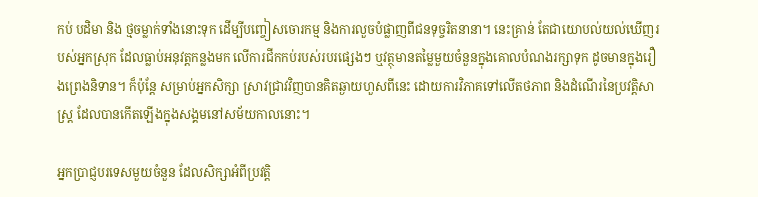កប់ បដិមា និង ថ្មចម្លាក់ទាំងនោះទុក ដើម្បីបញ្ចៀសចោរកម្ម និងការលួចបំផ្លាញពីជនទុច្ចរិតនានា។ នេះគ្រាន់ តែជាយោបល់យល់ឃើញរបស់អ្នកស្រុក ដែលធ្លាប់អនុវត្តកន្លងមក លើការជីកកប់របស់របរផ្សេងៗ ឬវត្ថុមានតម្លៃមួយចំនួនក្នុងគោលបំណងរក្សាទុក ដូចមានក្នុងរឿងព្រេងនិទាន។ ក៏ប៉ុន្តែ សម្រាប់អ្នកសិក្សា ស្រាវជ្រាវវិញបានគិតឆ្ងាយហួសពីនេះ ដោយការវិភាគទៅលើតថភាព និងដំណើរនៃប្រវត្តិសាស្ត្រ ដែលបានកើតឡើងក្នុងសង្គមនៅសម័យកាលនោះ។

អ្នកប្រាជ្ញបរទេសមួយចំនួន ដែលសិក្សាអំពីប្រវត្តិ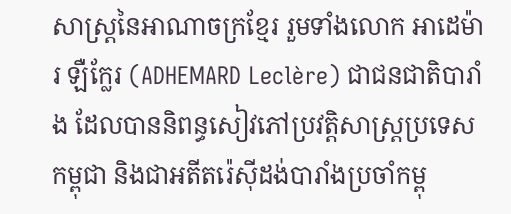សាស្ត្រនៃអាណាចក្រខ្មែរ រួមទាំងលោក អាដេម៉ារ ឡឺក្លែរ (ADHEMARD Leclère) ជាជនជាតិបារាំង ដែលបាននិពន្ធសៀវភៅប្រវត្តិសាស្ត្រប្រទេសកម្ពុជា និងជាអតីតរ៉េស៊ីដង់បារាំងប្រចាំកម្ពុ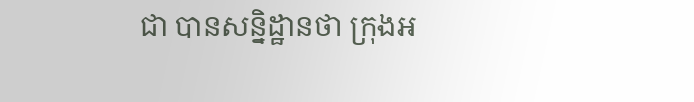ជា បានសន្និដ្ឋានថា ក្រុងអ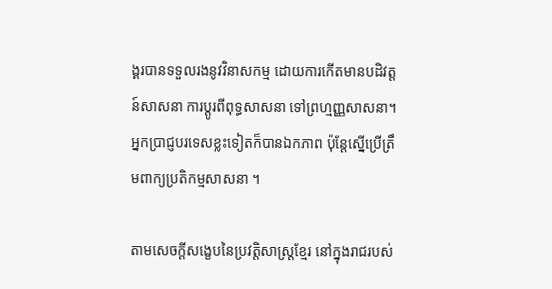ង្គរបានទទួលរងនូវវិនាសកម្ម ដោយការកើតមានបដិវត្តន៍សាសនា ការប្តូរពីពុទ្ធសាសនា ទៅព្រហ្មញ្ញសាសនា។ អ្នកប្រាជ្ញបរទេសខ្លះទៀតក៏បានឯកភាព ប៉ុន្តែស្នើប្រើត្រឹមពាក្យប្រតិកម្មសាសនា ។

តាមសេចក្តីសង្ខេបនៃប្រវត្តិសាស្ត្រខ្មែរ នៅក្នុងរាជរបស់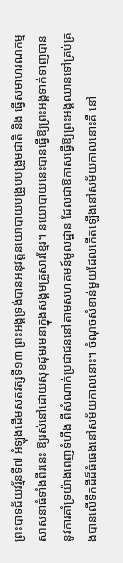ព្រះបាទជ័យវរ្ម័នទី៧ អំឡុងដើមសតវត្សទី១៣ ព្រះអង្គទ្រង់បានអនុវត្តនយោបាយបង្រួបបង្រួមជាតិ និង ធ្វើសមាហរណកម្មសាសនាធំទាំងពីរនេះ ឱ្យរស់នៅដោយសុខដុមរមនាក្នុងសង្គមគ្រួសារខ្មែរ។ នយោបាយនេះបានធ្វើឱ្យព្រះអង្គទាក់ទាញបាននូវការគាំទ្រយ៉ាងពេញទំហឹង ពីសំណាក់ប្រជាជននៅតាមសហគមន៍មូលដ្ឋាន ដែលជាឱកាសធ្វើឱ្យព្រះអង្គឈានទៅគ្រប់គ្រងបានលើទឹកដីដ៏ធំធេងនៅសម័យកាលនោះ។ ចំណុចសំខាន់មួយដែលកើតឡើងនៅសម័យកាលនោះគឺ នៅ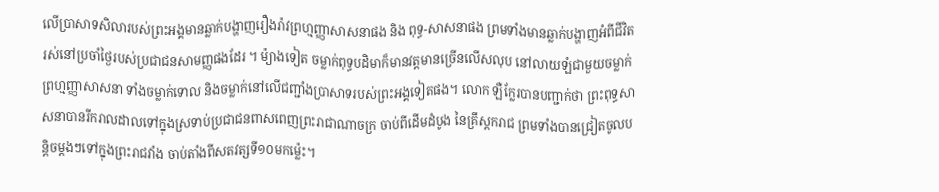លើប្រាសាទសិលារបស់ព្រះអង្គមានឆ្លាក់បង្ហាញរឿងរ៉ាវព្រហ្មញ្ញាសាសនាផង និង ពុទ្ធ-សាសនាផង ព្រមទាំងមានឆ្លាក់បង្ហាញអំពីជីវិតរស់នៅប្រចាំថ្ងៃរបស់ប្រជាជនសាមញ្ញផងដែរ ។ ម៉្យាងទៀត ចម្លាក់ពុទ្ធបដិមាក៏មានវត្តមានច្រើនលើសលុប នៅលាយឡំជាមួយចម្លាក់ព្រហ្មញ្ញាសាសនា ទាំងចម្លាក់ទោល និងចម្លាក់នៅលើជញ្ជាំងប្រាសាទរបស់ព្រះអង្គទៀតផង។ លោក ឡឺក្លែរបានបញ្ជាក់ថា ព្រះពុទ្ធសាសនាបានរីករាលដាលទៅក្នុងស្រទាប់ប្រជាជនពាសពេញព្រះរាជាណាចក្រ ចាប់ពីដើមដំបូង នៃគ្រឹស្តករាជ ព្រមទាំងបានជ្រៀតចូលបន្តិចម្តងៗទៅក្នុងព្រះរាជវាំង ចាប់តាំងពីសតវត្សទី១០មកម៉្លេះ។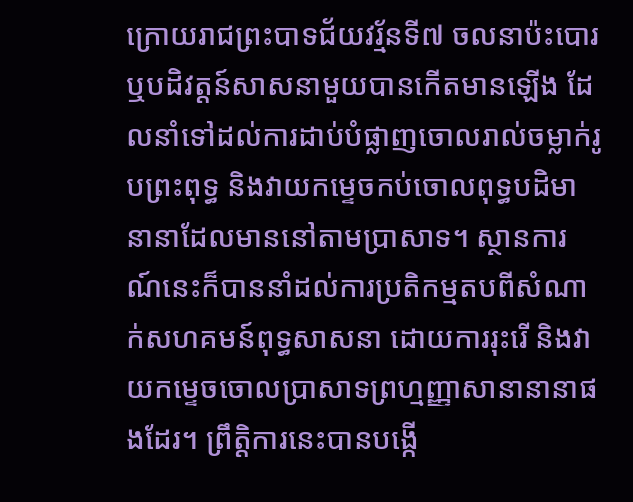ក្រោយរាជព្រះបាទជ័យវរ្ម័នទី៧ ចលនាប៉ះបោរ ឬបដិវត្តន៍សាសនាមួយបានកើតមានឡើង ដែលនាំទៅដល់ការដាប់បំផ្លាញចោលរាល់ចម្លាក់រូបព្រះពុទ្ធ និងវាយកម្ទេចកប់ចោលពុទ្ធបដិមានានាដែលមាននៅតាមប្រាសាទ។ ស្ថានការណ៍នេះក៏បាននាំដល់ការប្រតិកម្មតបពីសំណាក់សហគមន៍ពុទ្ធសាសនា ដោយការរុះរើ និងវាយកម្ទេចចោលប្រាសាទព្រហ្មញ្ញាសានានានាផងដែរ។ ព្រឹត្តិការនេះបានបង្កើ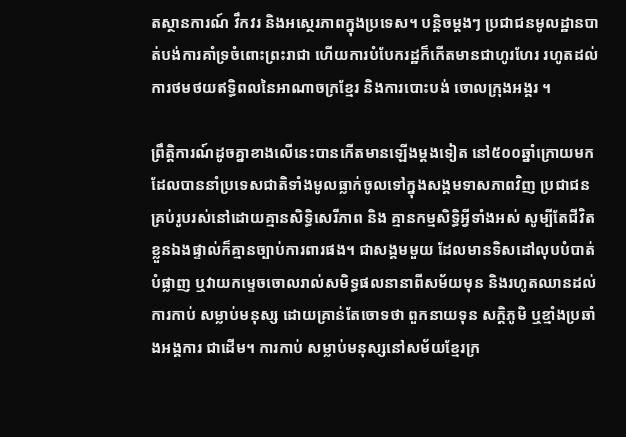តស្ថានការណ៍ វឹកវរ និងអស្ថេរភាពក្នុងប្រទេស។ បន្តិចម្តងៗ ប្រជាជនមូលដ្ឋានបាត់បង់ការគាំទ្រចំពោះព្រះរាជា ហើយការបំបែករដ្ឋក៏កើតមានជាហូរហែរ រហូតដល់ការថមថយឥទ្ធិពលនៃអាណាចក្រខ្មែរ និងការបោះបង់ ចោលក្រុងអង្គរ ។

ព្រឹត្តិការណ៍ដូចគ្នាខាងលើនេះបានកើតមានឡើងម្តងទៀត នៅ៥០០ឆ្នាំក្រោយមក ដែលបាននាំប្រទេសជាតិទាំងមូលធ្លាក់ចូលទៅក្នុងសង្គមទាសភាពវិញ ប្រជាជនគ្រប់រូបរស់នៅដោយគ្មានសិទ្ធិសេរីភាព និង គ្មានកម្មសិទ្ធិអ្វីទាំងអស់ សូម្បីតែជីវិតខ្លួនឯងផ្ទាល់ក៏គ្មានច្បាប់ការពារផង។ ជាសង្គមមួយ ដែលមានទិសដៅលុបបំបាត់ បំផ្លាញ ឬវាយកម្ទេចចោលរាល់សមិទ្ធផលនានាពីសម័យមុន និងរហូតឈានដល់ការកាប់ សម្លាប់មនុស្ស ដោយគ្រាន់តែចោទថា ពួកនាយទុន សក្តិភូមិ ឬខ្មាំងប្រឆាំងអង្គការ ជាដើម។ ការកាប់ សម្លាប់មនុស្សនៅសម័យខ្មែរក្រ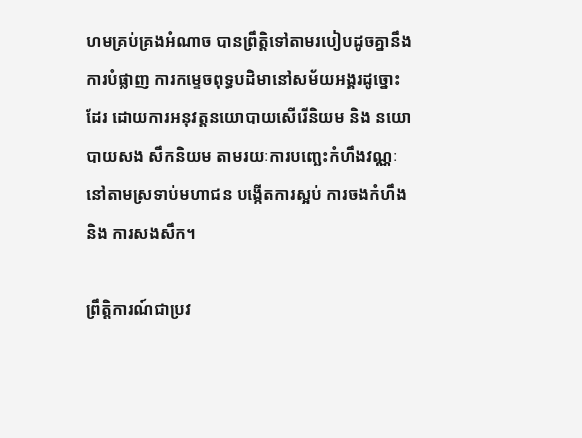ហមគ្រប់គ្រងអំណាច បានព្រឹត្តិទៅតាមរបៀបដូចគ្នានឹងការបំផ្លាញ ការកម្ទេចពុទ្ធបដិមានៅសម័យអង្គរដូច្នោះដែរ ដោយការអនុវត្តនយោបាយសើរើនិយម និង នយោបាយសង សឹកនិយម តាមរយៈការបញ្ឆេះកំហឹងវណ្ណៈនៅតាមស្រទាប់មហាជន បង្កើតការស្អប់ ការចងកំហឹង និង ការសងសឹក។

ព្រឹត្តិការណ៍ជាប្រវ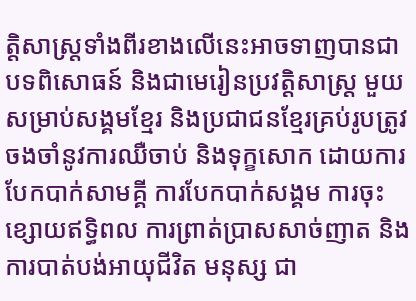ត្តិសាស្ត្រទាំងពីរខាងលើនេះអាចទាញបានជាបទពិសោធន៍ និងជាមេរៀនប្រវត្តិសាស្ត្រ មួយសម្រាប់សង្គមខ្មែរ និងប្រជាជនខ្មែរគ្រប់រូបត្រូវចងចាំនូវការឈឺចាប់ និងទុក្ខសោក ដោយការបែកបាក់សាមគ្គី ការបែកបាក់សង្គម ការចុះខ្សោយឥទ្ធិពល ការព្រាត់ប្រាសសាច់ញាត និងការបាត់បង់អាយុជីវិត មនុស្ស ជា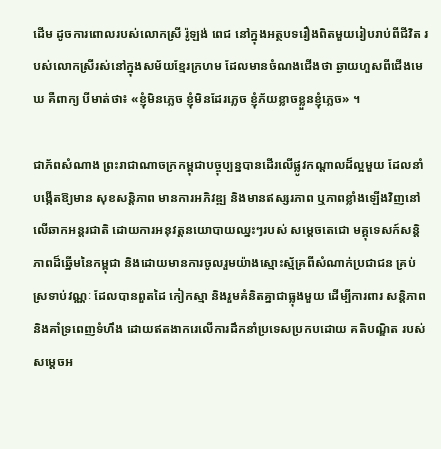ដើម ដូចការពោលរបស់លោកស្រី រ៉ូឡង់ ពេជ នៅក្នុងអត្ថបទរឿងពិតមួយរៀបរាប់ពីជីវិត របស់លោកស្រីរស់នៅក្នុងសម័យខ្មែរក្រហម ដែលមានចំណងជើងថា ឆ្ងាយហួសពីជើងមេឃ គឺពាក្យ បីមាត់ថា៖ «ខ្ញុំមិនភ្លេច ខ្ញុំមិនដែរភ្លេច ខ្ញុំភ័យខ្លាចខ្លួនខ្ញុំភ្លេច» ។

ជាភ័ពសំណាង ព្រះរាជាណាចក្រកម្ពុជាបច្ចុប្បន្នបានដើរលើផ្លូវកណ្តាលដ៏ល្អមួយ ដែលនាំបង្កើតឱ្យមាន សុខសន្តិភាព មានការអភិវឌ្ឍ និងមានឥស្សរភាព ឬភាពខ្លាំងឡើងវិញនៅលើឆាកអន្តរជាតិ ដោយការអនុវត្តនយោបាយឈ្នះៗរបស់ សម្តេចតេជោ មគ្គុទេសក៍សន្តិភាពដ៏ឆ្នើមនៃកម្ពុជា និងដោយមានការចូលរួមយ៉ាងស្មោះស្ម័គ្រពីសំណាក់ប្រជាជន គ្រប់ស្រទាប់វណ្ណៈ ដែលបានពួតដៃ កៀកស្មា និងរួមគំនិតគ្នាជាធ្លុងមួយ ដើម្បីការពារ សន្តិភាព និងគាំទ្រពេញទំហឹង ដោយឥតងាករេលើការដឹកនាំប្រទេសប្រកបដោយ គតិបណ្ឌិត របស់ សម្តេចអ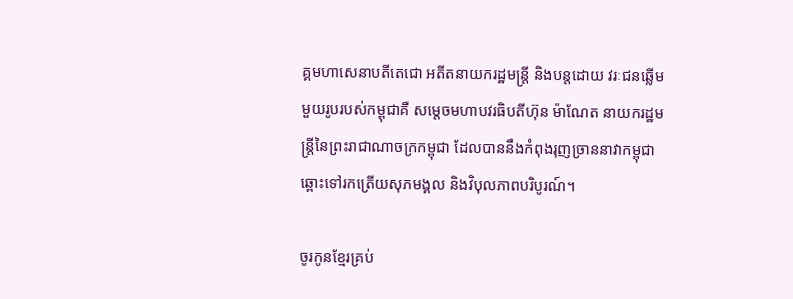គ្គមហាសេនាបតីតេជោ អតីតនាយករដ្ឋមន្ត្រី និងបន្តដោយ វរៈជនឆ្លើមមួយរូបរបស់កម្ពុជាគឺ សម្តេចមហាបវរធិបតីហ៊ុន ម៉ាណែត នាយករដ្ឋមន្ត្រីនៃព្រះរាជាណាចក្រកម្ពុជា ដែលបាននឹងកំពុងរុញច្រាននាវាកម្ពុជាឆ្ពោះទៅរកត្រើយសុភមង្គល និងវិបុលភាពបរិបូរណ៍។

ចូរកូនខ្មែរគ្រប់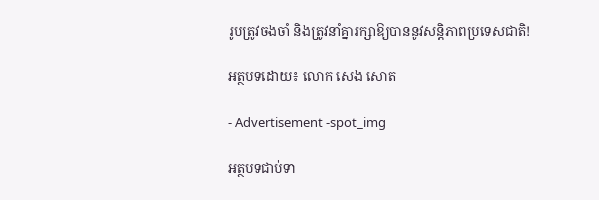រូបត្រូវចងចាំ និងត្រូវនាំគ្នារក្សាឱ្យបាននូវសន្តិភាពប្រទេសជាតិ!

អត្ថបទដោយ៖ លោក សេង សោត

- Advertisement -spot_img

អត្ថបទជាប់ទា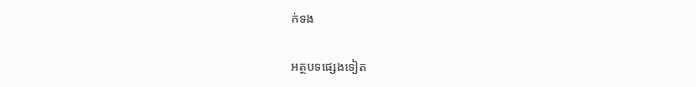ក់ទង

អត្ថបទផ្សេងទៀត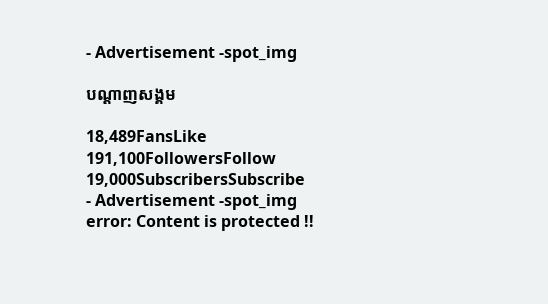- Advertisement -spot_img

បណ្ដាញសង្គម

18,489FansLike
191,100FollowersFollow
19,000SubscribersSubscribe
- Advertisement -spot_img
error: Content is protected !!